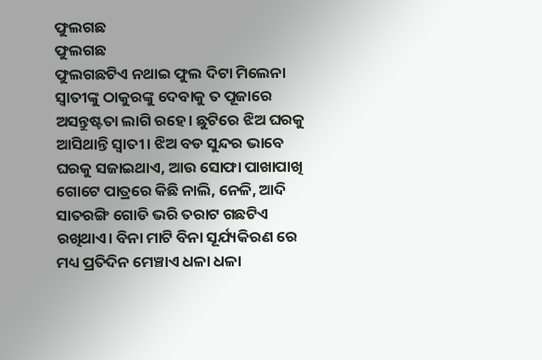ଫୁଲଗଛ
ଫୁଲଗଛ
ଫୁଲଗଛଟିଏ ନଥାଇ ଫୁଲ ଦିଟା ମିଲେନା ସ୍ୱାତୀଙ୍କୁ ଠାକୁରଙ୍କୁ ଦେବାକୁ ତ ପୂଜାରେ ଅସନ୍ତୁଷ୍ଟତା ଲାଗି ରହେ। ଛୁଟିରେ ଝିଅ ଘରକୁ ଆସିଥାନ୍ତି ସ୍ଵାତୀ। ଝିଅ ବଡ ସୁନ୍ଦର ଭାବେ ଘରକୁ ସଜାଇଥାଏ, ଆଉ ସୋଫା ପାଖାପାଖି ଗୋଟେ ପାତ୍ରରେ କିଛି ନାଲି, ନେଳି, ଆଦି ସାତରଙ୍ଗି ଗୋଡି ଭରି ତରାଟ ଗଛଟିଏ ରଖିଥାଏ। ବିନା ମାଟି ବିନା ସୂର୍ଯ୍ୟକିରଣ ରେ ମଧ୍ୟ ପ୍ରତିଦିନ ମେଞ୍ଚାଏ ଧଳା ଧଳା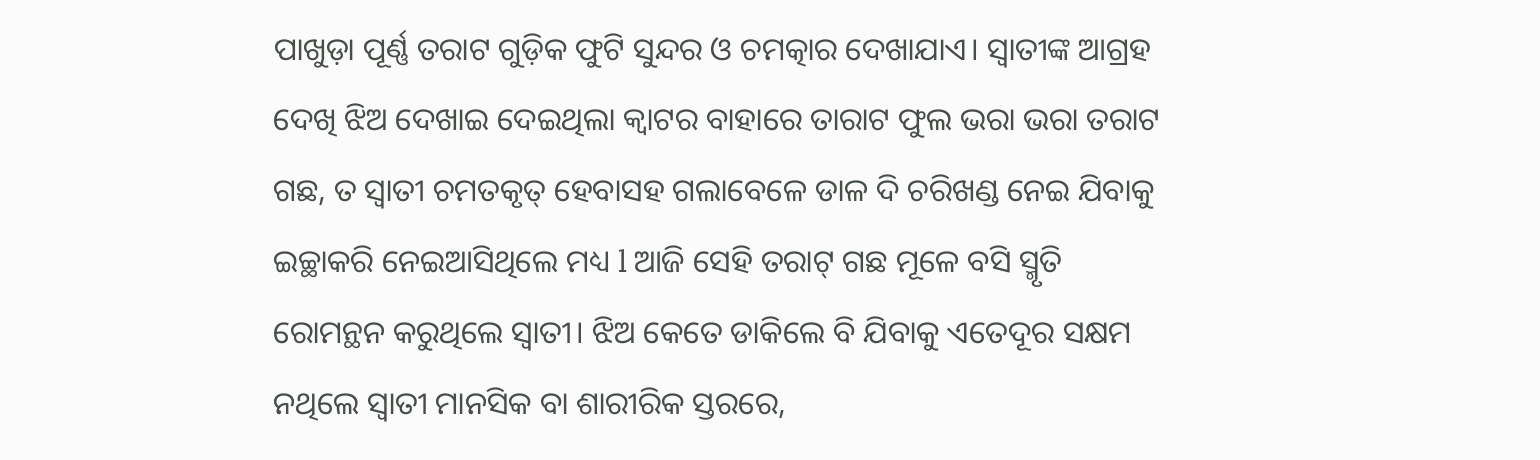ପାଖୁଡ଼ା ପୂର୍ଣ୍ଣ ତରାଟ ଗୁଡ଼ିକ ଫୁଟି ସୁନ୍ଦର ଓ ଚମତ୍କାର ଦେଖାଯାଏ। ସ୍ଵାତୀଙ୍କ ଆଗ୍ରହ ଦେଖି ଝିଅ ଦେଖାଇ ଦେଇଥିଲା କ୍ଵାଟର ବାହାରେ ତାରାଟ ଫୁଲ ଭରା ଭରା ତରାଟ ଗଛ, ତ ସ୍ଵାତୀ ଚମତକୃତ୍ ହେବାସହ ଗଲାବେଳେ ଡାଳ ଦି ଚରିଖଣ୍ଡ ନେଇ ଯିବାକୁ ଇଚ୍ଛାକରି ନେଇଆସିଥିଲେ ମଧ୍ୟ l ଆଜି ସେହି ତରାଟ୍ ଗଛ ମୂଳେ ବସି ସ୍ମୃତି ରୋମନ୍ଥନ କରୁଥିଲେ ସ୍ଵାତୀ। ଝିଅ କେତେ ଡାକିଲେ ବି ଯିବାକୁ ଏତେଦୂର ସକ୍ଷମ ନଥିଲେ ସ୍ଵାତୀ ମାନସିକ ବା ଶାରୀରିକ ସ୍ତରରେ,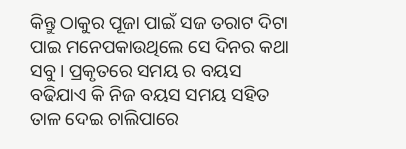କିନ୍ତୁ ଠାକୁର ପୂଜା ପାଇଁ ସଜ ତରାଟ ଦିଟା ପାଇ ମନେପକାଉଥିଲେ ସେ ଦିନର କଥା ସବୁ। ପ୍ରକୃତରେ ସମୟ ର ବୟସ ବଢିଯାଏ କି ନିଜ ବୟସ ସମୟ ସହିତ ତାଳ ଦେଇ ଚାଲିପାରେ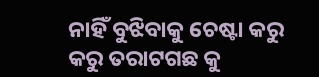ନାହିଁ ବୁଝିବାକୁ ଚେଷ୍ଟା କରୁ କରୁ ତରାଟଗଛ କୁ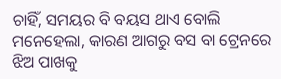ଚାହିଁ, ସମୟର ବି ବୟସ ଥାଏ ବୋଲି ମନେହେଲା, କାରଣ ଆଗରୁ ବସ ବା ଟ୍ରେନରେ ଝିଅ ପାଖକୁ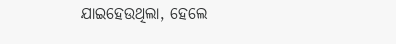ଯାଇହେଉଥିଲା, ହେଲେ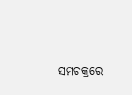ସମଚକ୍ରରେ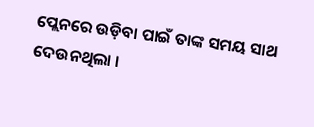ପ୍ଲେନରେ ଉଡ଼ିବା ପାଇଁ ତାଙ୍କ ସମୟ ସାଥ ଦେଉନଥିଲା ।